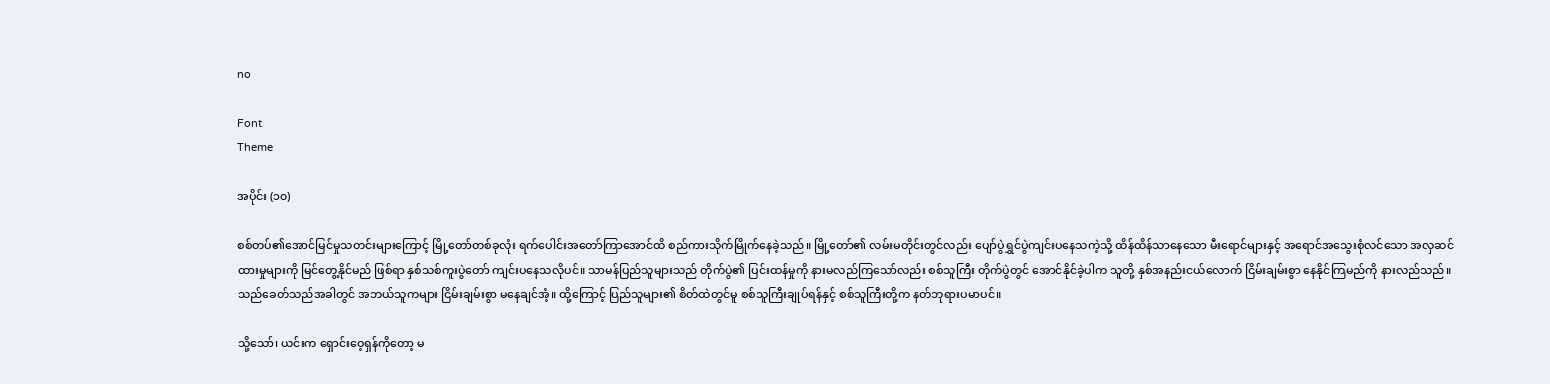no

Font
Theme

အပိုင်း (၁၀)

စစ်တပ်၏အောင်မြင်မှုသတင်းများကြောင့် မြို့တော်တစ်ခုလုံး ရက်ပေါင်းအတော်ကြာအောင်ထိ စည်ကားသိုက်မြိုက်နေခဲ့သည်။ မြို့တော်၏ လမ်းမတိုင်းတွင်လည်း ပျော်ပွဲရွှင်ပွဲကျင်းပနေသကဲ့သို့ ထိန်ထိန်သာနေသော မီးရောင်များနှင့် အရောင်အသွေးစုံလင်သော အလှဆင်ထားမှုများကို မြင်တွေ့နိုင်မည် ဖြစ်ရာ နှစ်သစ်ကူးပွဲတော် ကျင်းပနေသလိုပင်။ သာမန်ပြည်သူများသည် တိုက်ပွဲ၏ ပြင်းထန်မှုကို နားမလည်ကြသော်လည်း စစ်သူကြီး တိုက်ပွဲတွင် အောင်နိုင်ခဲ့ပါက သူတို့ နှစ်အနည်းငယ်လောက် ငြိမ်းချမ်းစွာ နေနိုင်ကြမည်ကို နားလည်သည်။ သည်ခေတ်သည်အခါတွင် အဘယ်သူကများ ငြိမ်းချမ်းစွာ မနေချင်အံ့။ ထို့ကြောင့် ပြည်သူများ၏ စိတ်ထဲတွင်မူ စစ်သူကြီးချုပ်ရန်နှင့် စစ်သူကြီးတို့က နတ်ဘုရားပမာပင်။

သို့သော်၊ ယင်းက ရှောင်းဝေ့ရှန်ကိုတော့ မ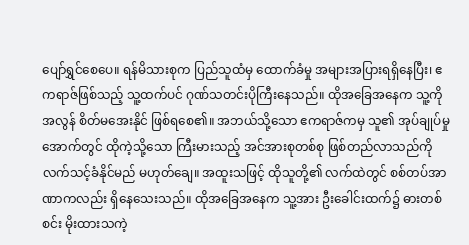ပျော်ရွှင်စေပေ။ ရန်မိသားစုက ပြည်သူထံမှ ထောက်ခံမှု အများအပြားရရှိနေပြီး၊ ဧကရာဇ်ဖြစ်သည့် သူ့ထက်ပင် ဂုဏ်သတင်းပိုကြီးနေသည်။ ထိုအခြေအနေက သူ့ကို အလွန် စိတ်မအေးနိုင် ဖြစ်ရစေ၏။ အဘယ်သို့သော ဧကရာဇ်ကမှ သူ၏ အုပ်ချုပ်မှုအောက်တွင် ထိုကဲ့သို့သော ကြီးမားသည့် အင်အားစုတစ်စု ဖြစ်တည်လာသည်ကို လက်သင့်ခံနိုင်မည် မဟုတ်ချေ။ အထူးသဖြင့် ထိုသူတို့၏ လက်ထဲတွင် စစ်တပ်အာဏာကလည်း ရှိနေသေးသည်။ ထိုအခြေအနေက သူ့အား ဦးခေါင်းထက်၌ ဓားတစ်စင်း မိုးထားသကဲ့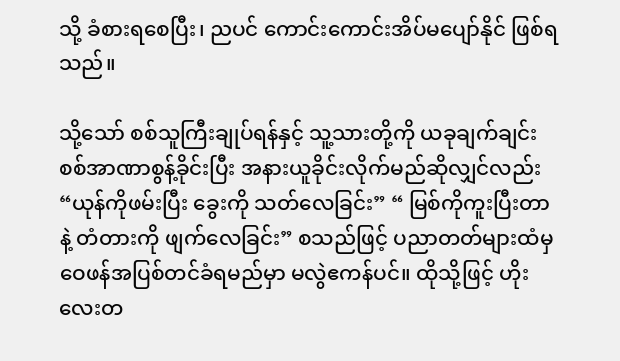သို့ ခံစားရစေပြီး၊ ညပင် ကောင်းကောင်းအိပ်မပျော်နိုင် ဖြစ်ရသည်။

သို့သော် စစ်သူကြီးချုပ်ရန်နှင့် သူ့သားတို့ကို ယခုချက်ချင်း စစ်အာဏာစွန့်ခိုင်းပြီး အနားယူခိုင်းလိုက်မည်ဆိုလျှင်လည်း “ယုန်ကိုဖမ်းပြီး ခွေးကို သတ်လေခြင်း” “ မြစ်ကိုကူးပြီးတာနဲ့ တံတားကို ဖျက်လေခြင်း” စသည်ဖြင့် ပညာတတ်များထံမှ ဝေဖန်အပြစ်တင်ခံရမည်မှာ မလွဲဧကန်ပင်။ ထိုသို့ဖြင့် ဟိုးလေးတ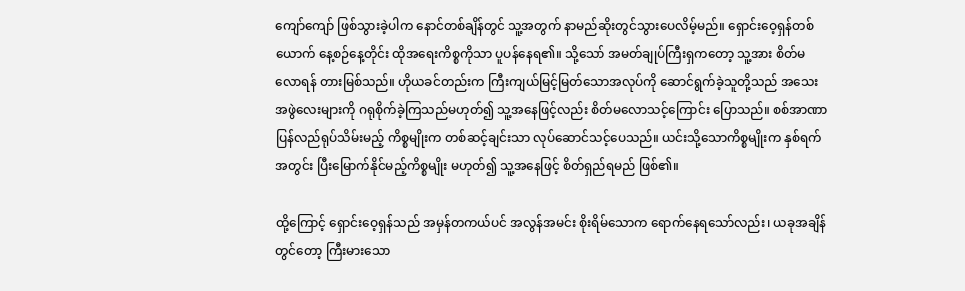ကျော်ကျော် ဖြစ်သွားခဲ့ပါက နောင်တစ်ချိန်တွင် သူ့အတွက် နာမည်ဆိုးတွင်သွားပေလိမ့်မည်။ ရှောင်းဝေ့ရှန်တစ်ယောက် နေ့စဉ်နေ့တိုင်း ထိုအရေးကိစ္စကိုသာ ပူပန်နေရ၏။ သို့သော် အမတ်ချုပ်ကြီးရှကတော့ သူ့အား စိတ်မလောရန် တားမြစ်သည်။ ဟိုယခင်တည်းက ကြီးကျယ်မြင့်မြတ်သောအလုပ်ကို ဆောင်ရွက်ခဲ့သူတို့သည် အသေးအဖွဲလေးများကို ဂရုစိုက်ခဲ့ကြသည်မဟုတ်၍ သူ့အနေဖြင့်လည်း စိတ်မလောသင့်ကြောင်း ပြောသည်။ စစ်အာဏာပြန်လည်ရုပ်သိမ်းမည့် ကိစ္စမျိုးက တစ်ဆင့်ချင်းသာ လုပ်ဆောင်သင့်ပေသည်။ ယင်းသို့သောကိစ္စမျိုးက နှစ်ရက်အတွင်း ပြီးမြောက်နိုင်မည့်ကိစ္စမျိုး မဟုတ်၍ သူ့အနေဖြင့် စိတ်ရှည်ရမည် ဖြစ်၏။

ထို့ကြောင့် ရှောင်းဝေ့ရှန်သည် အမှန်တကယ်ပင် အလွန်အမင်း စိုးရိမ်သောက ရောက်နေရသော်လည်း၊ ယခုအချိန်တွင်တော့ ကြီးမားသော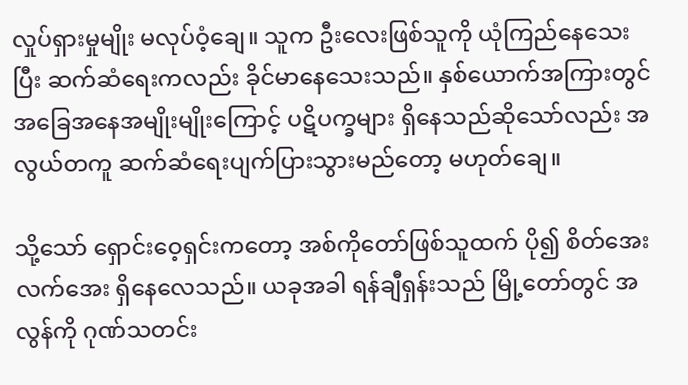လှုပ်ရှားမှုမျိုး မလုပ်ဝံ့ချေ။ သူက ဦးလေးဖြစ်သူကို ယုံကြည်နေသေးပြီး ဆက်ဆံရေးကလည်း ခိုင်မာနေသေးသည်။ နှစ်ယောက်အကြားတွင် အခြေအနေအမျိုးမျိုးကြောင့် ပဋိပက္ခများ ရှိနေသည်ဆိုသော်လည်း အလွယ်တကူ ဆက်ဆံရေးပျက်ပြားသွားမည်တော့ မဟုတ်ချေ။

သို့သော် ရှောင်းဝေ့ရှင်းကတော့ အစ်ကိုတော်ဖြစ်သူထက် ပို၍ စိတ်အေးလက်အေး ရှိနေလေသည်။ ယခုအခါ ရန်ချီရှန်းသည် မြို့တော်တွင် အလွန်ကို ဂုဏ်သတင်း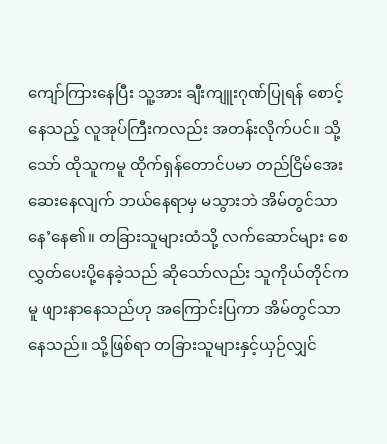ကျော်ကြားနေပြီး သူ့အား ချီးကျူးဂုဏ်ပြုရန် စောင့်နေသည့် လူအုပ်ကြီးကလည်း အတန်းလိုက်ပင်။ သို့သော် ထိုသူကမူ ထိုက်ရှန်တောင်ပမာ တည်ငြိမ်အေးဆေးနေလျက် ဘယ်နေရာမှ မသွားဘဲ အိမ်တွင်သာ နေ’နေ၏။ တခြားသူများထံသို့ လက်ဆောင်များ စေလွှတ်ပေးပို့နေခဲ့သည် ဆိုသော်လည်း သူကိုယ်တိုင်ကမူ ဖျားနာနေသည်ဟု အကြောင်းပြကာ အိမ်တွင်သာ နေသည်။ သို့ဖြစ်ရာ တခြားသူများနှင့်ယှဉ်လျှင်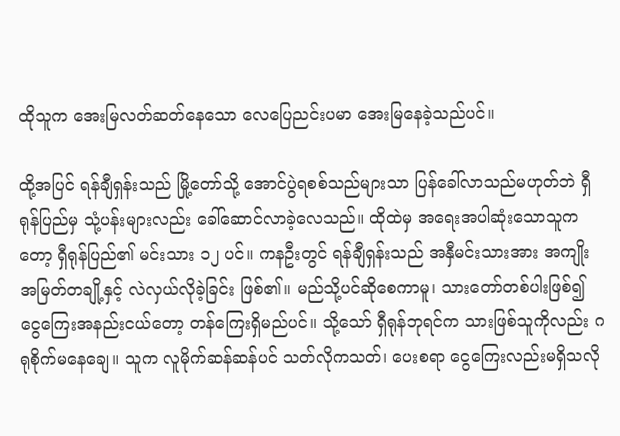ထိုသူက အေးမြလတ်ဆတ်နေသော လေပြေညင်းပမာ အေးမြနေခဲ့သည်ပင်။

ထို့အပြင် ရန်ချီရှန်းသည် မြို့တော်သို့ အောင်ပွဲရစစ်သည်များသာ ပြန်ခေါ်လာသည်မဟုတ်ဘဲ ရှီရုန်ပြည်မှ သုံ့ပန်းများလည်း ခေါ်ဆောင်လာခဲ့လေသည်။ ထိုထဲမှ အရေးအပါဆုံးသောသူကတော့ ရှီရုန်ပြည်၏ မင်းသား ၁၂ ပင်။ ကနဦးတွင် ရန်ချီရှန်းသည် အနှီမင်းသားအား အကျိုးအမြတ်တချို့နှင့် လဲလှယ်လိုခဲ့ခြင်း ဖြစ်၏။ မည်သို့ပင်ဆိုစေကာမူ၊ သားတော်တစ်ပါးဖြစ်၍ ငွေကြေးအနည်းငယ်တော့ တန်ကြေးရှိမည်ပင်။ သို့သော် ရှီရုန်ဘုရင်က သားဖြစ်သူကိုလည်း ဂရုစိုက်မနေချေ။ သူက လူမိုက်ဆန်ဆန်ပင် သတ်လိုကသတ်၊ ပေးစရာ ငွေကြေးလည်းမရှိသလို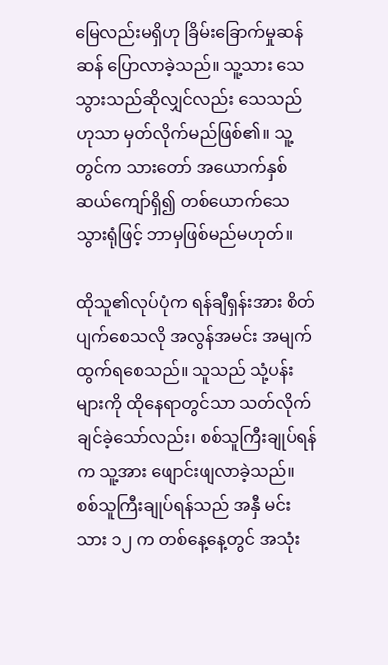မြေလည်းမရှိဟု ခြိမ်းခြောက်မှုဆန်ဆန် ပြောလာခဲ့သည်။ သူ့သား သေသွားသည်ဆိုလျှင်လည်း သေသည်ဟုသာ မှတ်လိုက်မည်ဖြစ်၏။ သူ့တွင်က သားတော် အယောက်နှစ်ဆယ်ကျော်ရှိ၍ တစ်ယောက်သေသွားရုံဖြင့် ဘာမှဖြစ်မည်မဟုတ်။

ထိုသူ၏လုပ်ပုံက ရန်ချီရှန်းအား စိတ်ပျက်စေသလို အလွန်အမင်း အမျက်ထွက်ရစေသည်။ သူသည် သုံ့ပန်းများကို ထိုနေရာတွင်သာ သတ်လိုက်ချင်ခဲ့သော်လည်း၊ စစ်သူကြီးချုပ်ရန်က သူ့အား ဖျောင်းဖျလာခဲ့သည်။ စစ်သူကြီးချုပ်ရန်သည် အနှီ မင်းသား ၁၂ က တစ်နေ့နေ့တွင် အသုံး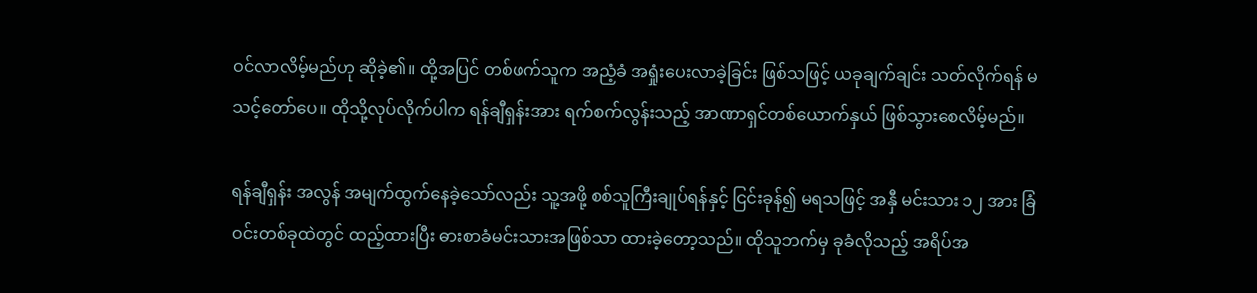ဝင်လာလိမ့်မည်ဟု ဆိုခဲ့၏။ ထို့အပြင် တစ်ဖက်သူက အညံ့ခံ အရှုံးပေးလာခဲ့ခြင်း ဖြစ်သဖြင့် ယခုချက်ချင်း သတ်လိုက်ရန် မသင့်တော်ပေ။ ထိုသို့လုပ်လိုက်ပါက ရန်ချီရှန်းအား ရက်စက်လွန်းသည့် အာဏာရှင်တစ်ယောက်နှယ် ဖြစ်သွားစေလိမ့်မည်။

ရန်ချီရှန်း အလွန် အမျက်ထွက်နေခဲ့သော်လည်း သူ့အဖို့ စစ်သူကြီးချုပ်ရန်နှင့် ငြင်းခုန်၍ မရသဖြင့် အနှီ မင်းသား ၁၂ အား ခြံဝင်းတစ်ခုထဲတွင် ထည့်ထားပြီး ဓားစာခံမင်းသားအဖြစ်သာ ထားခဲ့တော့သည်။ ထိုသူဘက်မှ ခုခံလိုသည့် အရိပ်အ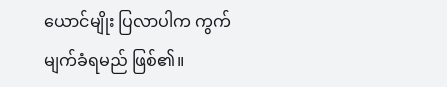ယောင်မျိုး ပြလာပါက ကွက်မျက်ခံရမည် ဖြစ်၏။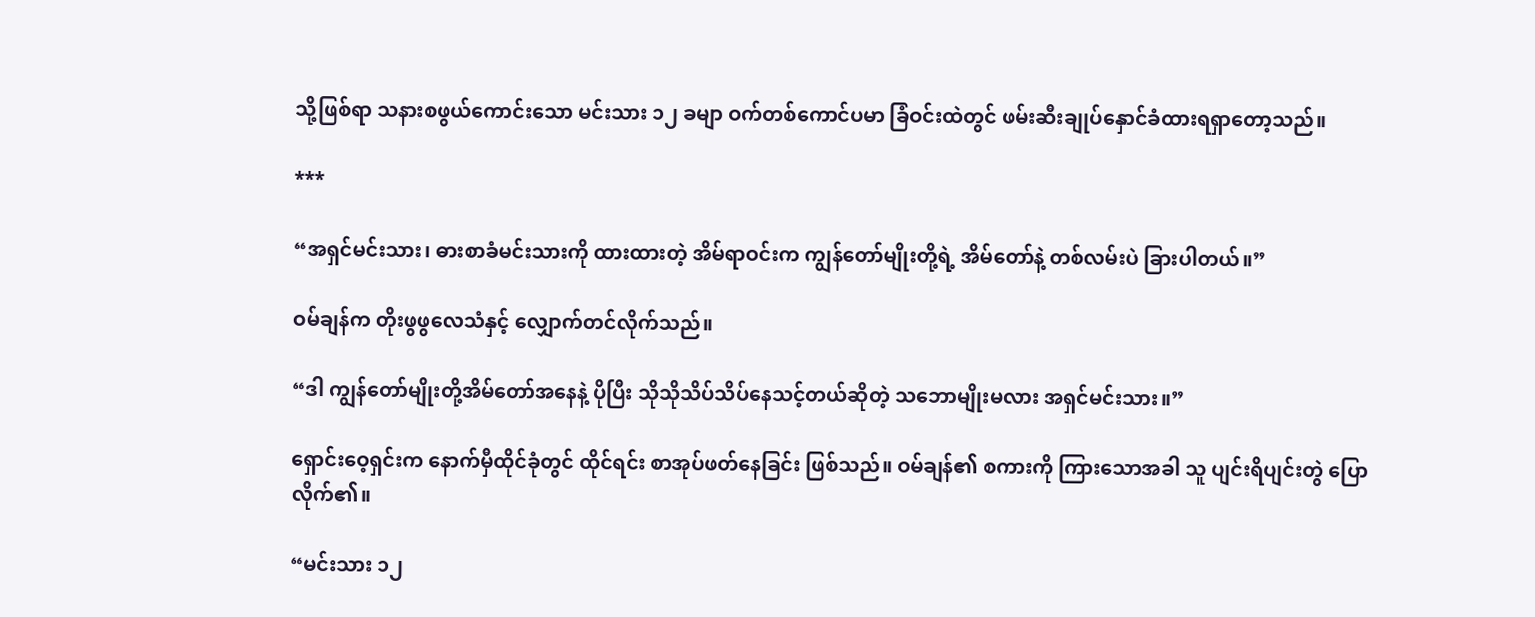သို့ဖြစ်ရာ သနားစဖွယ်ကောင်းသော မင်းသား ၁၂ ခမျာ ဝက်တစ်ကောင်ပမာ ခြံဝင်းထဲတွင် ဖမ်းဆီးချုပ်နှောင်ခံထားရရှာတော့သည်။

***

“အရှင်မင်းသား၊ ဓားစာခံမင်းသားကို ထားထားတဲ့ အိမ်ရာဝင်းက ကျွန်တော်မျိုးတို့ရဲ့ အိမ်တော်နဲ့ တစ်လမ်းပဲ ခြားပါတယ်။”

ဝမ်ချန်က တိုးဖွဖွလေသံနှင့် လျှောက်တင်လိုက်သည်။

“ဒါ ကျွန်တော်မျိုးတို့အိမ်တော်အနေနဲ့ ပိုပြီး သိုသိုသိပ်သိပ်နေသင့်တယ်ဆိုတဲ့ သဘောမျိုးမလား အရှင်မင်းသား။”

ရှောင်းဝေ့ရှင်းက နောက်မှီထိုင်ခုံတွင် ထိုင်ရင်း စာအုပ်ဖတ်နေခြင်း ဖြစ်သည်။ ဝမ်ချန်၏ စကားကို ကြားသောအခါ သူ ပျင်းရိပျင်းတွဲ ပြောလိုက်၏။

“မင်းသား ၁၂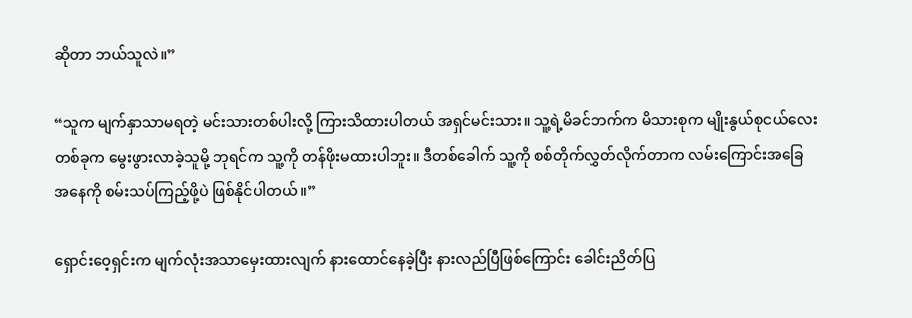ဆိုတာ ဘယ်သူလဲ။”

“သူက မျက်နှာသာမရတဲ့ မင်းသားတစ်ပါးလို့ ကြားသိထားပါတယ် အရှင်မင်းသား။ သူ့ရဲ့မိခင်ဘက်က မိသားစုက မျိုးနွယ်စုငယ်လေးတစ်ခုက မွေးဖွားလာခဲ့သူမို့ ဘုရင်က သူ့ကို တန်ဖိုးမထားပါဘူး။ ဒီတစ်ခေါက် သူ့ကို စစ်တိုက်လွှတ်လိုက်တာက လမ်းကြောင်းအခြေအနေကို စမ်းသပ်ကြည့်ဖို့ပဲ ဖြစ်နိုင်ပါတယ်။”

ရှောင်းဝေ့ရှင်းက မျက်လုံးအသာမှေးထားလျက် နားထောင်နေခဲ့ပြီး နားလည်ပြီဖြစ်ကြောင်း ခေါင်းညိတ်ပြ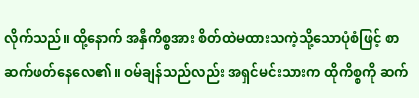လိုက်သည်။ ထို့နောက် အနှီကိစ္စအား စိတ်ထဲမထားသကဲ့သို့သောပုံစံဖြင့် စာဆက်ဖတ်နေလေ၏။ ဝမ်ချန်သည်လည်း အရှင်မင်းသားက ထိုကိစ္စကို ဆက်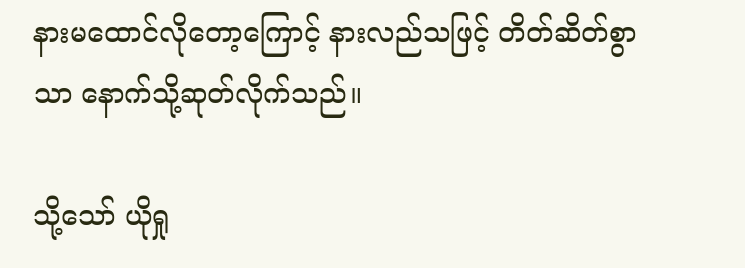နားမထောင်လိုတော့ကြောင့် နားလည်သဖြင့် တိတ်ဆိတ်စွာသာ နောက်သို့ဆုတ်လိုက်သည်။

သို့သော် ယိုရှု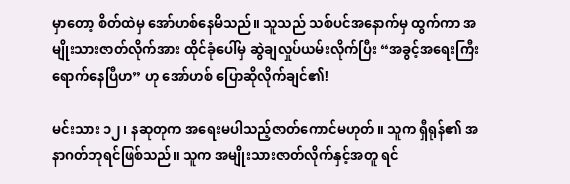မှာတော့ စိတ်ထဲမှ အော်ဟစ်နေမိသည်။ သူသည် သစ်ပင်အနောက်မှ ထွက်ကာ အမျိုးသားဇာတ်လိုက်အား ထိုင်ခုံပေါ်မှ ဆွဲချလှုပ်ယမ်းလိုက်ပြီး “အခွင့်အရေးကြီး ရောက်နေပြီဟ” ဟု အော်ဟစ် ပြောဆိုလိုက်ချင်၏!

မင်းသား ၁၂၊ နဆုတုက အရေးမပါသည့်ဇာတ်ကောင်မဟုတ်။ သူက ရှီရုန်၏ အနာဂတ်ဘုရင်ဖြစ်သည်။ သူက အမျိုးသားဇာတ်လိုက်နှင့်အတူ ရင်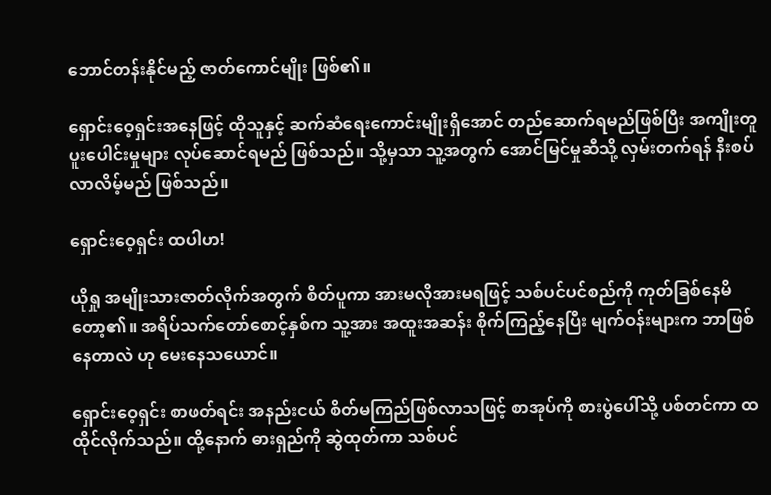ဘောင်တန်းနိုင်မည့် ဇာတ်ကောင်မျိုး ဖြစ်၏။

ရှောင်းဝေ့ရှင်းအနေဖြင့် ထိုသူနှင့် ဆက်ဆံရေးကောင်းမျိုးရှိအောင် တည်ဆောက်ရမည်ဖြစ်ပြီး အကျိုးတူပူးပေါင်းမှုများ လုပ်ဆောင်ရမည် ဖြစ်သည်။ သို့မှသာ သူ့အတွက် အောင်မြင်မှုဆီသို့ လှမ်းတက်ရန် နီးစပ်လာလိမ့်မည် ဖြစ်သည်။

ရှောင်းဝေ့ရှင်း ထပါဟ!

ယိုရှု အမျိုးသားဇာတ်လိုက်အတွက် စိတ်ပူကာ အားမလိုအားမရဖြင့် သစ်ပင်ပင်စည်ကို ကုတ်ခြစ်နေမိတော့၏။ အရိပ်သက်တော်စောင့်နှစ်က သူ့အား အထူးအဆန်း စိုက်ကြည့်နေပြီး မျက်ဝန်းများက ဘာဖြစ်နေတာလဲ ဟု မေးနေသယောင်။

ရှောင်းဝေ့ရှင်း စာဖတ်ရင်း အနည်းငယ် စိတ်မကြည်ဖြစ်လာသဖြင့် စာအုပ်ကို စားပွဲပေါ်သို့ ပစ်တင်ကာ ထထိုင်လိုက်သည်။ ထို့နောက် ဓားရှည်ကို ဆွဲထုတ်ကာ သစ်ပင်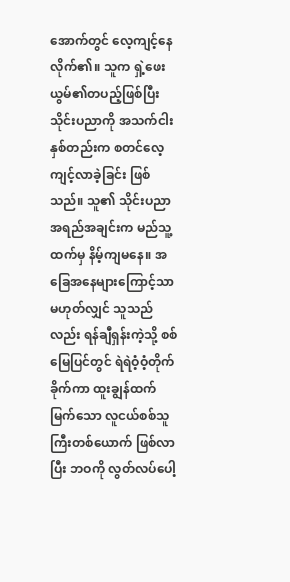အောက်တွင် လေ့ကျင့်နေလိုက်၏။ သူက ရှဲ့ဖေးယွမ်၏တပည့်ဖြစ်ပြီး သိုင်းပညာကို အသက်ငါးနှစ်တည်းက စတင်လေ့ကျင့်လာခဲ့ခြင်း ဖြစ်သည်။ သူ၏ သိုင်းပညာအရည်အချင်းက မည်သူ့ထက်မှ နိမ့်ကျမနေ။ အခြေအနေများကြောင့်သာမဟုတ်လျှင် သူသည်လည်း ရန်ချီရှန်းကဲ့သို့ စစ်မြေပြင်တွင် ရဲရဲဝံ့ဝံ့တိုက်ခိုက်ကာ ထူးချွန်ထက်မြက်သော လူငယ်စစ်သူကြီးတစ်ယောက် ဖြစ်လာပြီး ဘဝကို လွတ်လပ်ပေါ့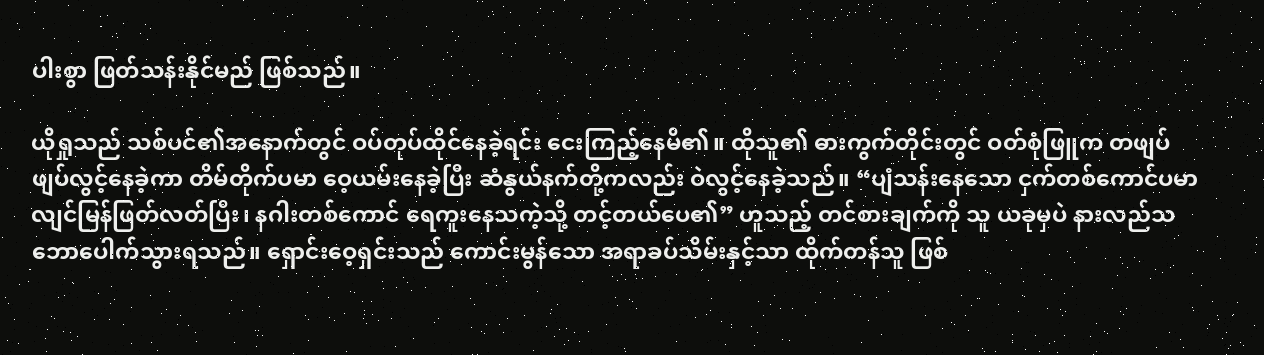ပါးစွာ ဖြတ်သန်းနိုင်မည် ဖြစ်သည်။

ယိုရှုသည် သစ်ပင်၏အနောက်တွင် ဝပ်တုပ်ထိုင်နေခဲ့ရင်း ငေးကြည့်နေမိ၏။ ထိုသူ၏ ဓားကွက်တိုင်းတွင် ဝတ်စုံဖြူက တဖျပ်ဖျပ်လွင့်နေခဲ့ကာ တိမ်တိုက်ပမာ ဝေ့ယမ်းနေခဲ့ပြီး ဆံနွယ်နက်တို့ကလည်း ဝဲလွင့်နေခဲ့သည်။ “ပျံသန်းနေသော ငှက်တစ်ကောင်ပမာ လျင်မြန်ဖြတ်လတ်ပြီး၊ နဂါးတစ်ကောင် ရေကူးနေသကဲ့သို့ တင့်တယ်ပေ၏” ဟူသည့် တင်စားချက်ကို သူ ယခုမှပဲ နားလည်သဘောပေါက်သွားရသည်။ ရှောင်းဝေ့ရှင်းသည် ကောင်းမွန်သော အရာခပ်သိမ်းနှင့်သာ ထိုက်တန်သူ ဖြစ်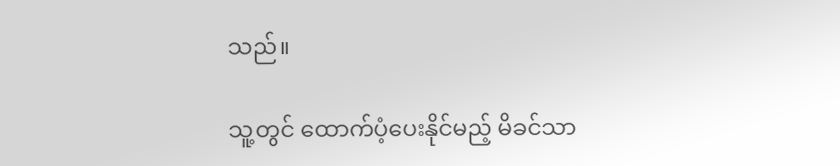သည်။

သူ့တွင် ထောက်ပံ့ပေးနိုင်မည့် မိခင်သာ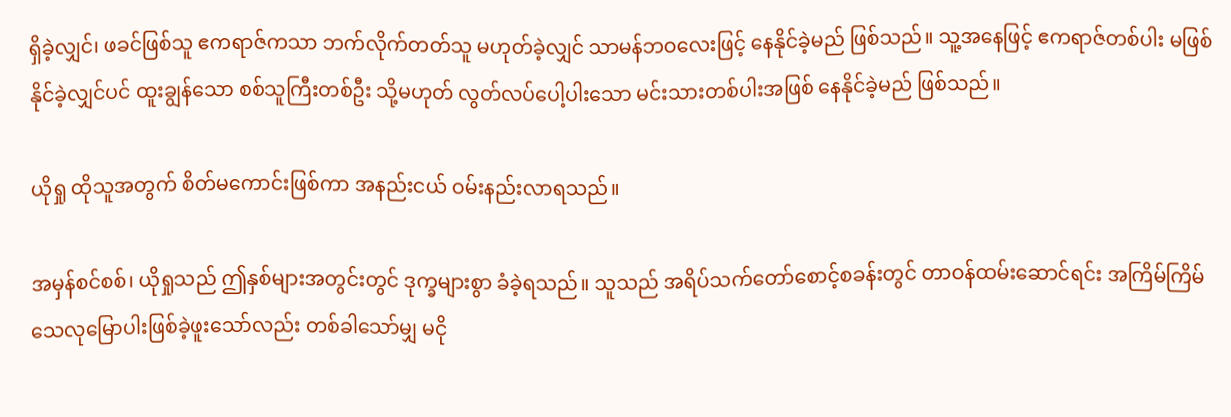ရှိခဲ့လျှင်၊ ဖခင်ဖြစ်သူ ဧကရာဇ်ကသာ ဘက်လိုက်တတ်သူ မဟုတ်ခဲ့လျှင် သာမန်ဘဝလေးဖြင့် နေနိုင်ခဲ့မည် ဖြစ်သည်။ သူ့အနေဖြင့် ဧကရာဇ်တစ်ပါး မဖြစ်နိုင်ခဲ့လျှင်ပင် ထူးချွန်သော စစ်သူကြီးတစ်ဦး သို့မဟုတ် လွတ်လပ်ပေါ့ပါးသော မင်းသားတစ်ပါးအဖြစ် နေနိုင်ခဲ့မည် ဖြစ်သည်။

ယိုရှု ထိုသူအတွက် စိတ်မကောင်းဖြစ်ကာ အနည်းငယ် ဝမ်းနည်းလာရသည်။

အမှန်စင်စစ်၊ ယိုရှုသည် ဤနှစ်များအတွင်းတွင် ဒုက္ခများစွာ ခံခဲ့ရသည်။ သူသည် အရိပ်သက်တော်စောင့်စခန်းတွင် တာဝန်ထမ်းဆောင်ရင်း အကြိမ်ကြိမ် သေလုမြောပါးဖြစ်ခဲ့ဖူးသော်လည်း တစ်ခါသော်မျှ မငို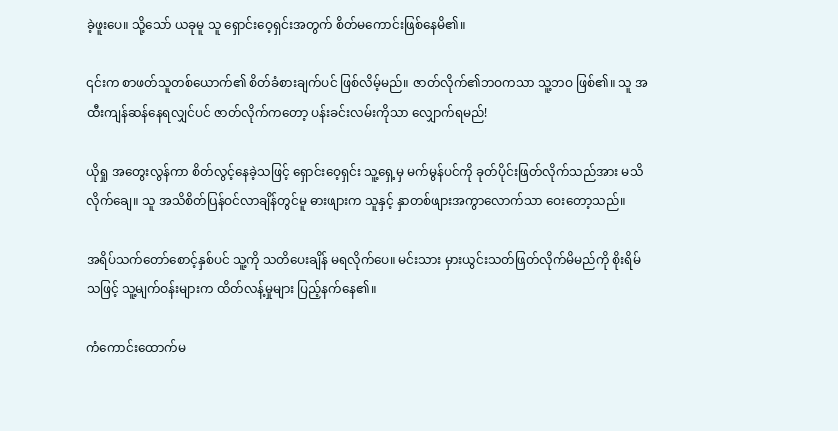ခဲ့ဖူးပေ။ သို့သော် ယခုမူ သူ ရှောင်းဝေ့ရှင်းအတွက် စိတ်မကောင်းဖြစ်နေမိ၏။

၎င်းက စာဖတ်သူတစ်ယောက်၏ စိတ်ခံစားချက်ပင် ဖြစ်လိမ့်မည်။ ဇာတ်လိုက်၏ဘဝကသာ သူ့ဘဝ ဖြစ်၏။ သူ အထီးကျန်ဆန်နေရလျှင်ပင် ဇာတ်လိုက်ကတော့ ပန်းခင်းလမ်းကိုသာ လျှောက်ရမည်!

ယိုရှု အတွေးလွန်ကာ စိတ်လွင့်နေခဲ့သဖြင့် ရှောင်းဝေ့ရှင်း သူ့ရှေ့မှ မက်မွန်ပင်ကို ခုတ်ပိုင်းဖြတ်လိုက်သည်အား မသိလိုက်ချေ။ သူ အသိစိတ်ပြန်ဝင်လာချိန်တွင်မူ ဓားဖျားက သူနှင့် နှာတစ်ဖျားအကွာလောက်သာ ဝေးတော့သည်။

အရိပ်သက်တော်စောင့်နှစ်ပင် သူ့ကို သတိပေးချိန် မရလိုက်ပေ။ မင်းသား မှားယွင်းသတ်ဖြတ်လိုက်မိမည်ကို စိုးရိမ်သဖြင့် သူ့မျက်ဝန်းများက ထိတ်လန့်မှုများ ပြည့်နက်နေ၏။

ကံကောင်းထောက်မ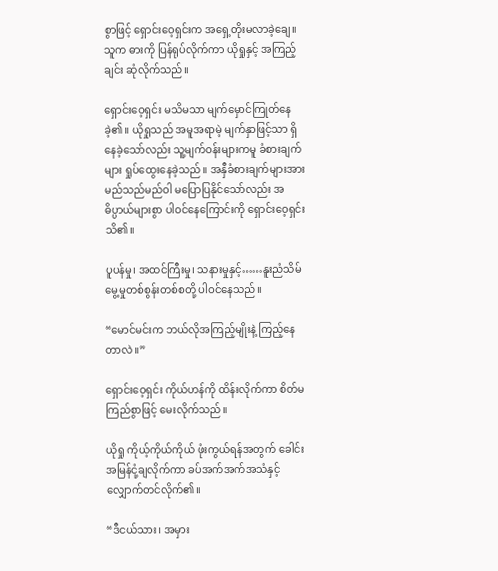စွာဖြင့် ရှောင်းဝေ့ရှင်းက အရှေ့တိုးမလာခဲ့ချေ။ သူက ဓားကို ပြန်ရုပ်လိုက်ကာ ယိုရှုနှင့် အကြည့်ချင်း ဆုံလိုက်သည်။

ရှောင်းဝေ့ရှင်း မသိမသာ မျက်မှောင်ကြုတ်နေခဲ့၏။ ယိုရှုသည် အမူအရာမဲ့ မျက်နှာဖြင့်သာ ရှိနေခဲ့သော်လည်း သူ့မျက်ဝန်းများကမူ ခံစားချက်များ ရှုပ်ထွေးနေခဲ့သည်။ အနှီခံစားချက်များအား မည်သည်မည်ဝါ မပြောပြနိုင်သော်လည်း အဓိပ္ပာယ်များစွာ ပါဝင်နေကြောင်းကို ရှောင်းဝေ့ရှင်း သိ၏။

ပူပန်မှု၊ အထင်ကြီးမှု၊ သနားမှုနှင့်……နူးညံသိမ်မွေ့မှုတစ်စွန်းတစ်စတို့ ပါဝင်နေသည်။

“မောင်မင်းက ဘယ်လိုအကြည့်မျိုးနဲ့ ကြည့်နေတာလဲ။”

ရှောင်းဝေ့ရှင်း ကိုယ်ဟန်ကို ထိန်းလိုက်ကာ စိတ်မကြည်စွာဖြင့် မေးလိုက်သည်။

ယိုရှု ကိုယ့်ကိုယ်ကိုယ် ဖုံးကွယ်ရန်အတွက် ခေါင်းအမြန်ငုံ့ချလိုက်ကာ ခပ်အက်အက်အသံနှင့် လျှောက်တင်လိုက်၏။

“ဒီငယ်သား၊ အမှား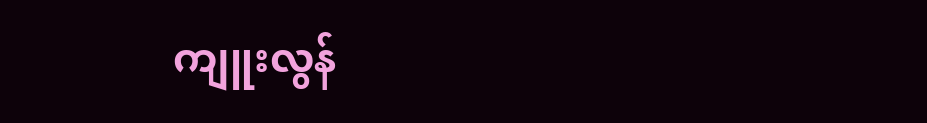ကျူးလွန်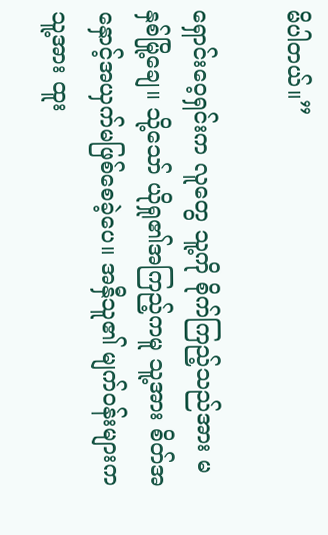မိပါတယ်။”

ရှောင်းဝေ့ရှင်းက လူတွေ သူ့ကို စိုက်ကြည့်သည်အား မနှစ်မြို့ချေ။ သို့သော် ယိုရှု၏အကြည့်ကမူ သူ့အား စိတ်အနှောင့်အယှက်မဖြစ်စေခဲ့ပေ။ အနှီသူ၏ မျက်ဝန်းများက သူ့အား ထူး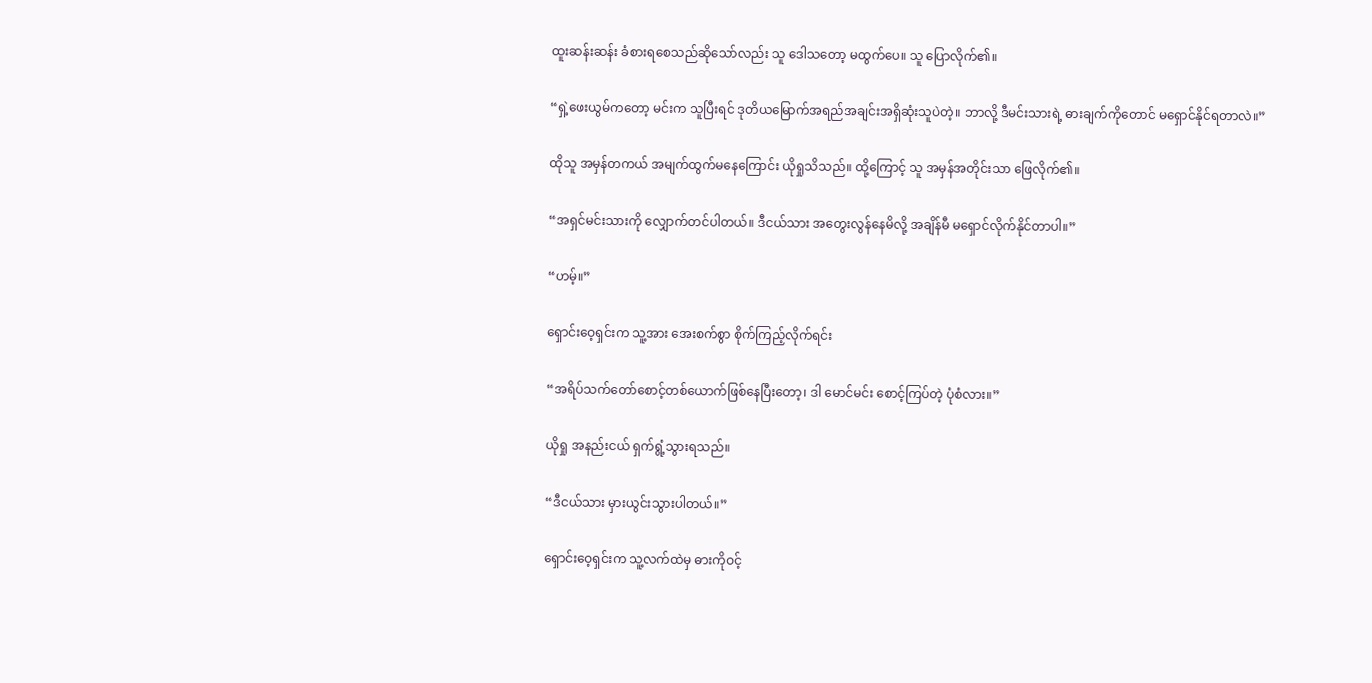ထူးဆန်းဆန်း ခံစားရစေသည်ဆိုသော်လည်း သူ ဒေါသတော့ မထွက်ပေ။ သူ ပြောလိုက်၏။

“ရှဲ့ဖေးယွမ်ကတော့ မင်းက သူပြီးရင် ဒုတိယမြောက်အရည်အချင်းအရှိဆုံးသူပဲတဲ့။ ဘာလို့ ဒီမင်းသားရဲ့ ဓားချက်ကိုတောင် မရှောင်နိုင်ရတာလဲ။”

ထိုသူ အမှန်တကယ် အမျက်ထွက်မနေကြောင်း ယိုရှုသိသည်။ ထို့ကြောင့် သူ အမှန်အတိုင်းသာ ဖြေလိုက်၏။

“အရှင်မင်းသားကို လျှောက်တင်ပါတယ်။ ဒီငယ်သား အတွေးလွန်နေမိလို့ အချိန်မီ မရှောင်လိုက်နိုင်တာပါ။”

“ဟမ့်။”

ရှောင်းဝေ့ရှင်းက သူ့အား အေးစက်စွာ စိုက်ကြည့်လိုက်ရင်း

“အရိပ်သက်တော်စောင့်တစ်ယောက်ဖြစ်နေပြီးတော့၊ ဒါ မောင်မင်း စောင့်ကြပ်တဲ့ ပုံစံလား။”

ယိုရှု အနည်းငယ် ရှက်ရွံ့သွားရသည်။

“ဒီငယ်သား မှားယွင်းသွားပါတယ်။”

ရှောင်းဝေ့ရှင်းက သူ့လက်ထဲမှ ဓားကိုဝင့်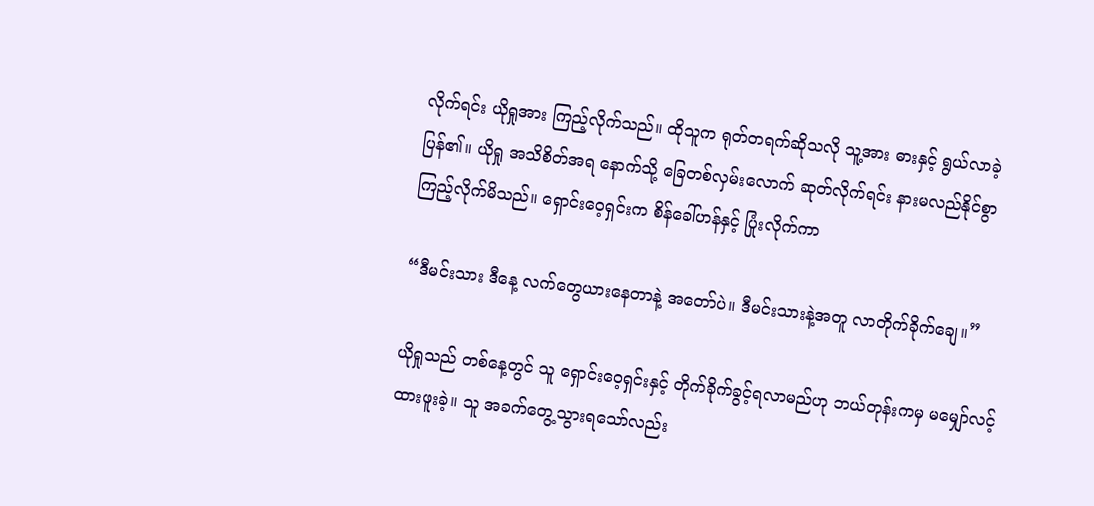လိုက်ရင်း ယိုရှုအား ကြည့်လိုက်သည်။ ထိုသူက ရုတ်တရက်ဆိုသလို သူ့အား ဓားနှင့် ရွယ်လာခဲ့ပြန်၏။ ယိုရှု အသိစိတ်အရ နောက်သို့ ခြေတစ်လှမ်းလောက် ဆုတ်လိုက်ရင်း နားမလည်နိုင်စွာ ကြည့်လိုက်မိသည်။ ရှောင်းဝေ့ရှင်းက စိန်ခေါ်ဟန်နှင့် ပြုံးလိုက်ကာ

“ဒီမင်းသား ဒီနေ့ လက်တွေယားနေတာနဲ့ အတော်ပဲ။ ဒီမင်းသားနဲ့အတူ လာတိုက်ခိုက်ချေ။”

ယိုရှုသည် တစ်နေ့တွင် သူ ရှောင်းဝေ့ရှင်းနှင့် တိုက်ခိုက်ခွင့်ရလာမည်ဟု ဘယ်တုန်းကမှ မမျှော်လင့်ထားဖူးခဲ့။ သူ အခက်တွေ့သွားရသော်လည်း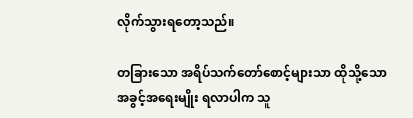လိုက်သွားရတော့သည်။

တခြားသော အရိပ်သက်တော်စောင့်များသာ ထိုသို့သောအခွင့်အရေးမျိုး ရလာပါက သူ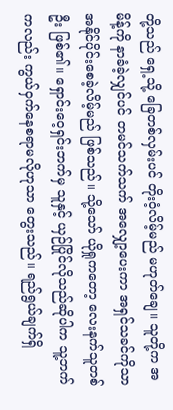တို့သည် ရှေ့သို့ ခြေတစ်လှမ်းပင် တိုးဝံ့လိမ့်မည် မဟုတ်ချေ။ သူတို့က အမိန့်ကို နာခံခဲ့လျှင်ပင် တမင်သက်သက် အလျှော့ပေးကာ အရှင်သခင်ကိုသာ အနိုင်ပိုင်းစေခဲ့လိမ့်မည် ဖြစ်သည်။ သို့သော် ယိုရှုကတော့ လေးနက်သူတစ်ဦး ဖြစ်၏။ ရှောင်းဝေ့ရှင်းဘက်မှ သူနှင့် ယှဉ်ပြိုင်လိုသည်ဆိုပါက သူ့ဘက်ကလည်း ကွယ်ဝှက်နေစရာမလိုဟုသာ တွေးသည်။ ရည်ရွယ်ချက်ရှိ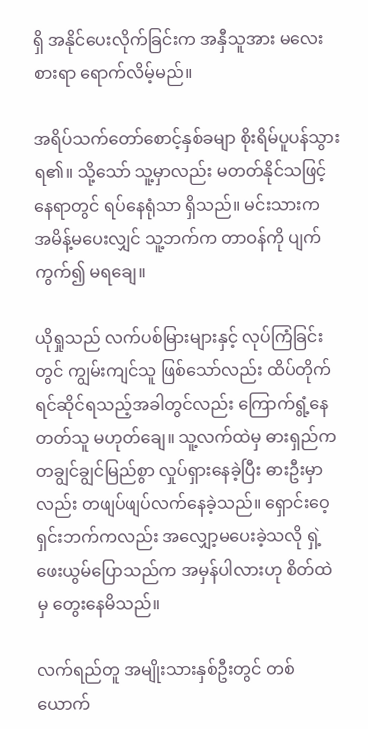ရှိ အနိုင်ပေးလိုက်ခြင်းက အနှီသူအား မလေးစားရာ ရောက်လိမ့်မည်။

အရိပ်သက်တော်စောင့်နှစ်ခမျာ စိုးရိမ်ပူပန်သွားရ၏။ သို့သော် သူ့မှာလည်း မတတ်နိုင်သဖြင့် နေရာတွင် ရပ်နေရုံသာ ရှိသည်။ မင်းသားက အမိန့်မပေးလျှင် သူ့ဘက်က တာဝန်ကို ပျက်ကွက်၍ မရချေ။

ယိုရှုသည် လက်ပစ်မြားများနှင့် လုပ်ကြံခြင်းတွင် ကျွမ်းကျင်သူ ဖြစ်သော်လည်း ထိပ်တိုက်ရင်ဆိုင်ရသည့်အခါတွင်လည်း ကြောက်ရွံ့နေတတ်သူ မဟုတ်ချေ။ သူ့လက်ထဲမှ ဓားရှည်က တချွင်ချွင်မြည်စွာ လှုပ်ရှားနေခဲ့ပြီး ဓားဦးမှာလည်း တဖျပ်ဖျပ်လက်နေခဲ့သည်။ ရှောင်းဝေ့ရှင်းဘက်ကလည်း အလျှော့မပေးခဲ့သလို ရှဲ့ဖေးယွမ်ပြောသည်က အမှန်ပါလားဟု စိတ်ထဲမှ တွေးနေမိသည်။

လက်ရည်တူ အမျိုးသားနှစ်ဦးတွင် တစ်ယောက်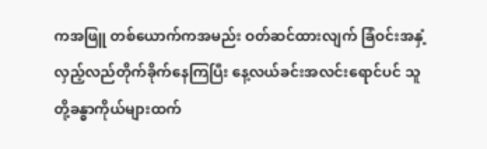ကအဖြူ တစ်ယောက်ကအမည်း ဝတ်ဆင်ထားလျက် ခြံဝင်းအနှံ့ လှည့်လည်တိုက်ခိုက်နေကြပြီး နေ့လယ်ခင်းအလင်းရောင်ပင် သူတို့ခန္ဓာကိုယ်များထက်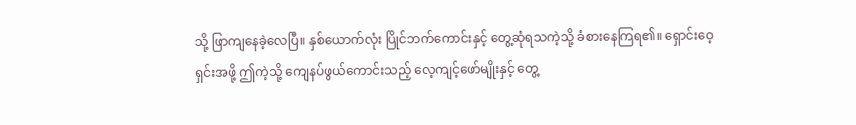သို့ ဖြာကျနေခဲ့လေပြီ။ နှစ်ယောက်လုံး ပြိုင်ဘက်ကောင်းနှင့် တွေ့ဆုံရသကဲ့သို့ ခံစားနေကြရ၏။ ရှောင်းဝေ့ရှင်းအဖို့ ဤကဲ့သို့ ကျေနပ်ဖွယ်ကောင်းသည့် လေ့ကျင့်ဖော်မျိုးနှင့် တွေ့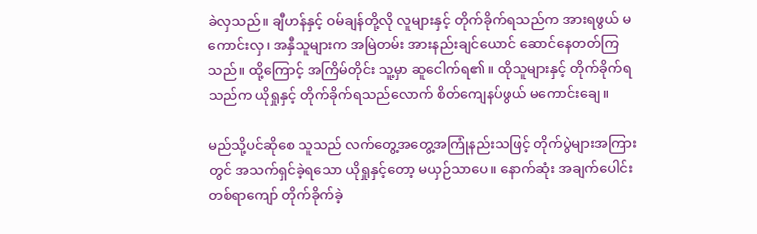ခဲလှသည်။ ချီဟန်နှင့် ဝမ်ချန်တို့လို လူများနှင့် တိုက်ခိုက်ရသည်က အားရဖွယ် မကောင်းလှ၊ အနှီသူများက အမြဲတမ်း အားနည်းချင်ယောင် ဆောင်နေတတ်ကြသည်။ ထို့ကြောင့် အကြိမ်တိုင်း သူ့မှာ ဆူငေါက်ရ၏။ ထိုသူများနှင့် တိုက်ခိုက်ရသည်က ယိုရှုနှင့် တိုက်ခိုက်ရသည်လောက် စိတ်ကျေနပ်ဖွယ် မကောင်းချေ။

မည်သို့ပင်ဆိုစေ သူသည် လက်တွေ့အတွေ့အကြုံနည်းသဖြင့် တိုက်ပွဲများအကြားတွင် အသက်ရှင်ခဲ့ရသော ယိုရှုနှင့်တော့ မယှဉ်သာပေ။ နောက်ဆုံး အချက်ပေါင်းတစ်ရာကျော် တိုက်ခိုက်ခဲ့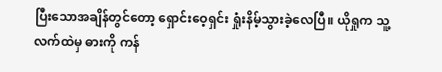ပြီးသောအချိန်တွင်တော့ ရှောင်းဝေ့ရှင်း ရှုံးနိမ့်သွားခဲ့လေပြီ။ ယိုရှုက သူ့လက်ထဲမှ ဓားကို ကန်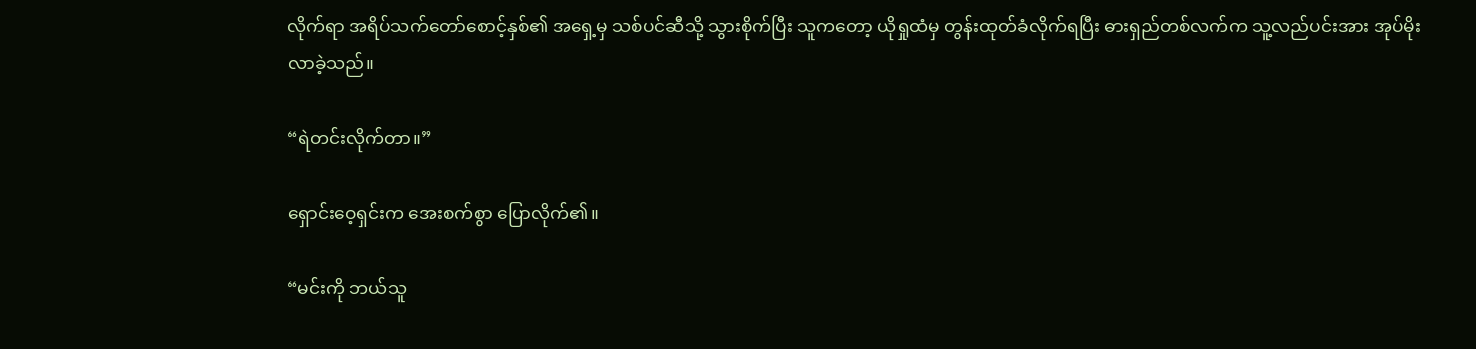လိုက်ရာ အရိပ်သက်တော်စောင့်နှစ်၏ အရှေ့မှ သစ်ပင်ဆီသို့ သွားစိုက်ပြီး သူကတော့ ယိုရှုထံမှ တွန်းထုတ်ခံလိုက်ရပြီး ဓားရှည်တစ်လက်က သူ့လည်ပင်းအား အုပ်မိုးလာခဲ့သည်။

“ရဲတင်းလိုက်တာ။”

ရှောင်းဝေ့ရှင်းက အေးစက်စွာ ပြောလိုက်၏။

“မင်းကို ဘယ်သူ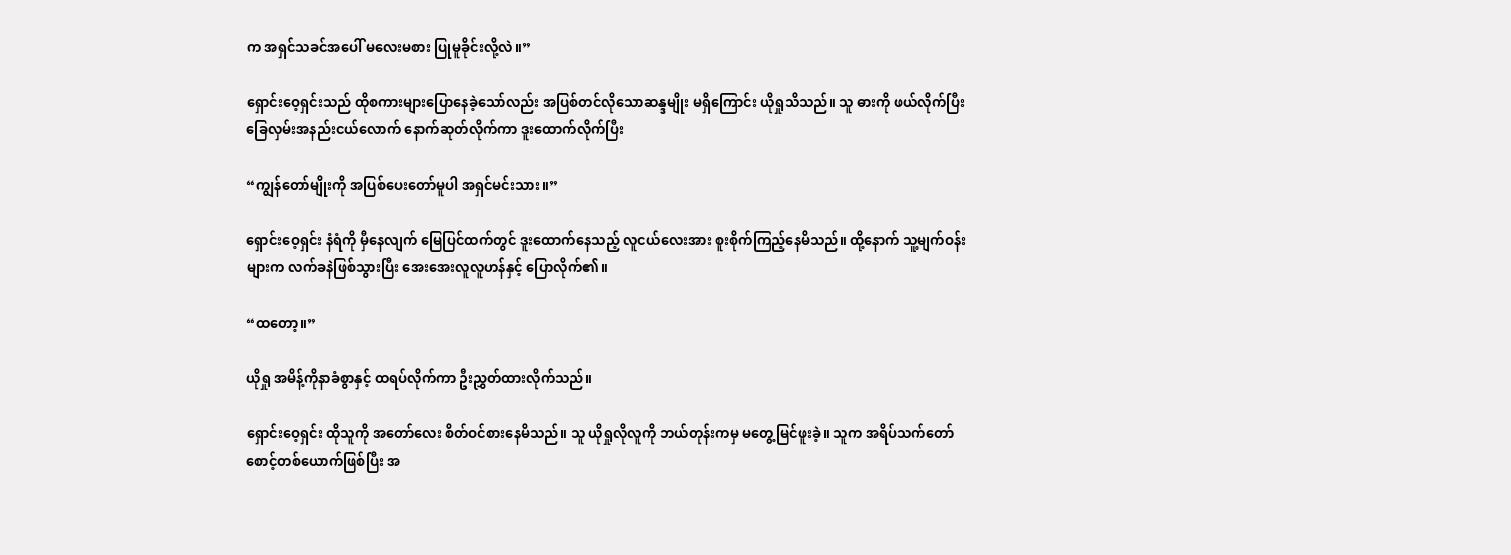က အရှင်သခင်အပေါ် မလေးမစား ပြုမူခိုင်းလို့လဲ။”

ရှောင်းဝေ့ရှင်းသည် ထိုစကားများပြောနေခဲ့သော်လည်း အပြစ်တင်လိုသောဆန္ဒမျိုး မရှိကြောင်း ယိုရှုသိသည်။ သူ ဓားကို ဖယ်လိုက်ပြီး ခြေလှမ်းအနည်းငယ်လောက် နောက်ဆုတ်လိုက်ကာ ဒူးထောက်လိုက်ပြီး

“ကျွန်တော်မျိုးကို အပြစ်ပေးတော်မူပါ အရှင်မင်းသား။”

ရှောင်းဝေ့ရှင်း နံရံကို မှီနေလျက် မြေပြင်ထက်တွင် ဒူးထောက်နေသည့် လူငယ်လေးအား စူးစိုက်ကြည့်နေမိသည်။ ထို့နောက် သူ့မျက်ဝန်းများက လက်ခနဲဖြစ်သွားပြီး အေးအေးလူလူဟန်နှင့် ပြောလိုက်၏။

“ထတော့။”

ယိုရှု အမိန့်ကိုနာခံစွာနှင့် ထရပ်လိုက်ကာ ဦးညွှတ်ထားလိုက်သည်။

ရှောင်းဝေ့ရှင်း ထိုသူကို အတော်လေး စိတ်ဝင်စားနေမိသည်။ သူ ယိုရှုလိုလူကို ဘယ်တုန်းကမှ မတွေ့မြင်ဖူးခဲ့။ သူက အရိပ်သက်တော်စောင့်တစ်ယောက်ဖြစ်ပြီး အ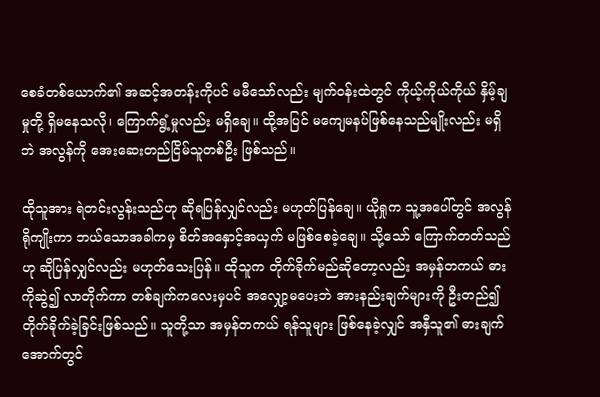စေခံတစ်ယောက်၏ အဆင့်အတန်းကိုပင် မမီသော်လည်း မျက်ဝန်းထဲတွင် ကိုယ့်ကိုယ်ကိုယ် နှိမ့်ချမှုတို့ ရှိမနေသလို၊ ကြောက်ရွံ့မှုလည်း မရှိချေ။ ထို့အပြင် မကျေမနပ်ဖြစ်နေသည်မျိုးလည်း မရှိဘဲ အလွန်ကို အေးဆေးတည်ငြိမ်သူတစ်ဦး ဖြစ်သည်။

ထိုသူအား ရဲတင်းလွန်းသည်ဟု ဆိုရပြန်လျှင်လည်း မဟုတ်ပြန်ချေ။ ယိုရှုက သူ့အပေါ်တွင် အလွန်ရိုကျိုးကာ ဘယ်သောအခါကမှ စိတ်အနှောင့်အယှက် မဖြစ်စေခဲ့ချေ။ သို့သော် ကြောက်တတ်သည်ဟု ဆိုပြန်လျှင်လည်း မဟုတ်သေးပြန်။ ထိုသူက တိုက်ခိုက်မည်ဆိုတော့လည်း အမှန်တကယ် ဓားကိုဆွဲ၍ လာတိုက်ကာ တစ်ချက်ကလေးမှပင် အလျှော့မပေးဘဲ အားနည်းချက်များကို ဦးတည်၍ တိုက်ခိုက်ခဲ့ခြင်းဖြစ်သည်။ သူတို့သာ အမှန်တကယ် ရန်သူများ ဖြစ်နေခဲ့လျှင် အနှီသူ၏ ဓားချက်အောက်တွင်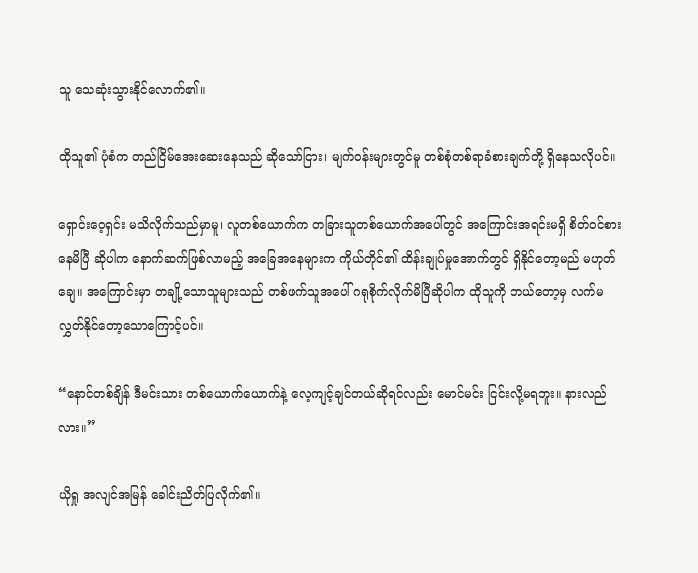သူ သေဆုံးသွားနိုင်လောက်၏။

ထိုသူ၏ ပုံစံက တည်ငြိမ်အေးဆေးနေသည် ဆိုသော်ငြား၊ မျက်ဝန်းများတွင်မူ တစ်စုံတစ်ရာခံစားချက်တို့ ရှိနေသလိုပင်။

ရှောင်းဝေ့ရှင်း မသိလိုက်သည်မှာမူ၊ လူတစ်ယောက်က တခြားသူတစ်ယောက်အပေါ်တွင် အကြောင်းအရင်းမရှိ စိတ်ဝင်စားနေမိပြီ ဆိုပါက နောက်ဆက်ဖြစ်လာမည့် အခြေအနေများက ကိုယ်တိုင်၏ ထိန်းချုပ်မှုအောက်တွင် ရှိနိုင်တော့မည် မဟုတ်ချေ။ အကြောင်းမှာ တချို့သောသူများသည် တစ်ဖက်သူအပေါ် ဂရုစိုက်လိုက်မိပြီဆိုပါက ထိုသူကို ဘယ်တော့မှ လက်မလွှတ်နိုင်တော့သောကြောင့်ပင်။

“နောင်တစ်ချိန် ဒီမင်းသား တစ်ယောက်ယောက်နဲ့ လေ့ကျင့်ချင်တယ်ဆိုရင်လည်း မောင်မင်း ငြင်းလို့မရဘူး။ နားလည်လား။”

ယိုရှု အလျင်အမြန် ခေါင်းညိတ်ပြလိုက်၏။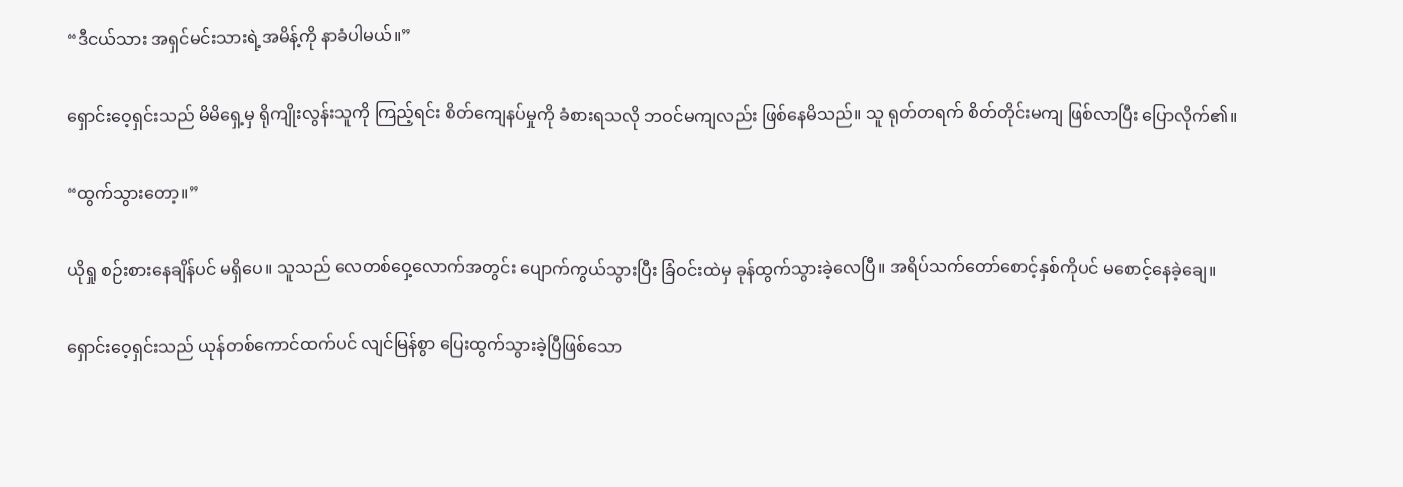“ဒီငယ်သား အရှင်မင်းသားရဲ့အမိန့်ကို နာခံပါမယ်။”

ရှောင်းဝေ့ရှင်းသည် မိမိရှေ့မှ ရိုကျိုးလွန်းသူကို ကြည့်ရင်း စိတ်ကျေနပ်မှုကို ခံစားရသလို ဘဝင်မကျလည်း ဖြစ်နေမိသည်။ သူ ရုတ်တရက် စိတ်တိုင်းမကျ ဖြစ်လာပြီး ပြောလိုက်၏။

“ထွက်သွားတော့။”

ယိုရှု စဉ်းစားနေချိန်ပင် မရှိပေ။ သူသည် လေတစ်ဝှေ့လောက်အတွင်း ပျောက်ကွယ်သွားပြီး ခြံဝင်းထဲမှ ခုန်ထွက်သွားခဲ့လေပြီ။ အရိပ်သက်တော်စောင့်နှစ်ကိုပင် မစောင့်နေခဲ့ချေ။

ရှောင်းဝေ့ရှင်းသည် ယုန်တစ်ကောင်ထက်ပင် လျင်မြန်စွာ ပြေးထွက်သွားခဲ့ပြီဖြစ်သော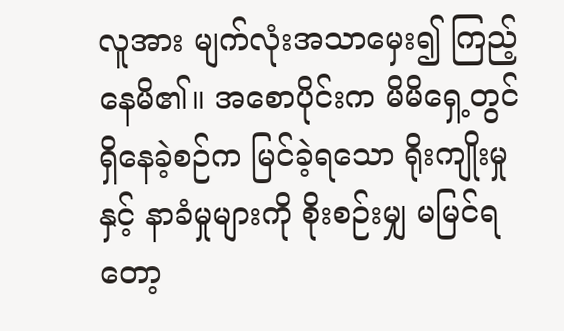လူအား မျက်လုံးအသာမှေး၍ ကြည့်နေမိ၏။ အစောပိုင်းက မိမိရှေ့တွင်ရှိနေခဲ့စဉ်က မြင်ခဲ့ရသော ရိုးကျိုးမှုနှင့် နာခံမှုများကို စိုးစဉ်းမျှ မမြင်ရတော့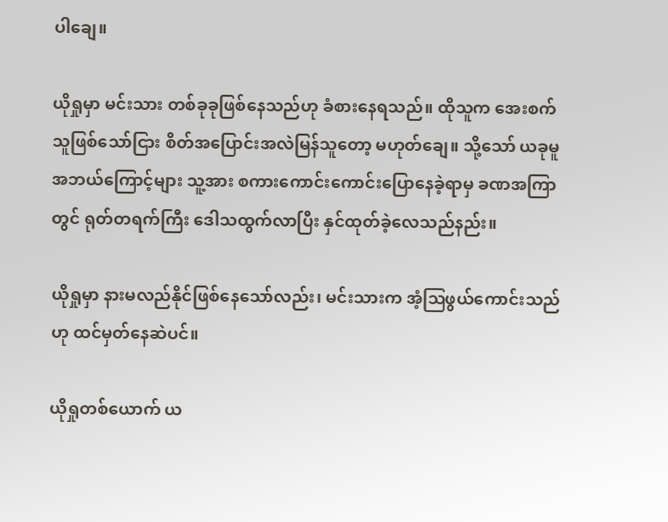ပါချေ။

ယိုရှုမှာ မင်းသား တစ်ခုခုဖြစ်နေသည်ဟု ခံစားနေရသည်။ ထိုသူက အေးစက်သူဖြစ်သော်ငြား စိတ်အပြောင်းအလဲမြန်သူတော့ မဟုတ်ချေ။ သို့သော် ယခုမူ အဘယ်ကြောင့်များ သူ့အား စကားကောင်းကောင်းပြောနေခဲ့ရာမှ ခဏအကြာတွင် ရုတ်တရက်ကြီး ဒေါသထွက်လာပြီး နှင်ထုတ်ခဲ့လေသည်နည်း။

ယိုရှုမှာ နားမလည်နိုင်ဖြစ်နေသော်လည်း၊ မင်းသားက အံ့ဩဖွယ်ကောင်းသည်ဟု ထင်မှတ်နေဆဲပင်။

ယိုရှုတစ်ယောက် ယ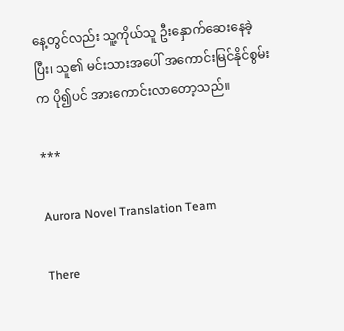နေ့တွင်လည်း သူ့ကိုယ်သူ ဦးနှောက်ဆေးနေခဲ့ပြီး၊ သူ၏ မင်းသားအပေါ် အကောင်းမြင်နိုင်စွမ်းက ပို၍ပင် အားကောင်းလာတော့သည်။

***

Aurora Novel Translation Team

There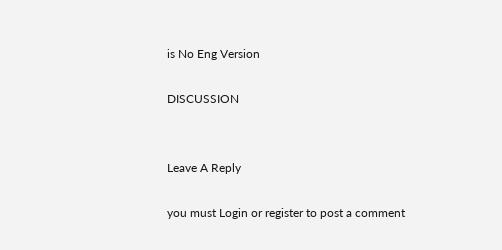is No Eng Version

DISCUSSION


Leave A Reply

you must Login or register to post a comment